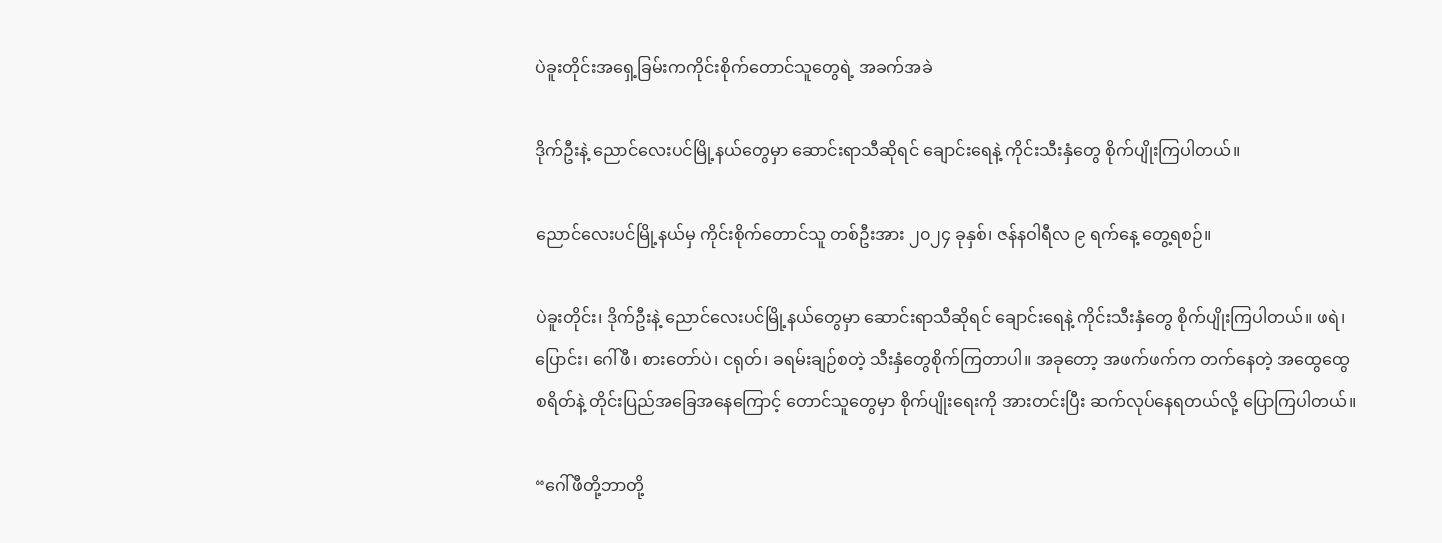ပဲခူးတိုင်းအရှေ့ခြမ်းကကိုင်းစိုက်တောင်သူတွေရဲ့ အခက်အခဲ

ဒိုက်ဦးနဲ့ ညောင်လေးပင်မြို့နယ်တွေမှာ ဆောင်းရာသီဆိုရင် ချောင်းရေနဲ့ ကိုင်းသီးနှံတွေ စိုက်ပျိုးကြပါတယ်။

ညောင်လေးပင်မြို့နယ်မှ ကိုင်းစိုက်တောင်သူ တစ်ဦးအား ၂၀၂၄ ခုနှစ်၊ ဇန်နဝါရီလ ၉ ရက်နေ့ တွေ့ရစဉ်။

ပဲခူးတိုင်း၊ ဒိုက်ဦးနဲ့ ညောင်လေးပင်မြို့နယ်တွေမှာ ဆောင်းရာသီဆိုရင် ချောင်းရေနဲ့ ကိုင်းသီးနှံတွေ စိုက်ပျိုးကြပါတယ်။ ဖရဲ၊ ပြောင်း၊ ဂေါ်ဖီ၊ စားတော်ပဲ၊ ငရုတ်၊ ခရမ်းချဉ်စတဲ့ သီးနှံတွေစိုက်ကြတာပါ။ အခုတော့ အဖက်ဖက်က တက်နေတဲ့ အထွေထွေစရိတ်နဲ့ တိုင်းပြည်အခြေအနေကြောင့် တောင်သူတွေမှာ စိုက်ပျိုးရေးကို အားတင်းပြီး ဆက်လုပ်နေရတယ်လို့ ပြောကြပါတယ်။

“ဂေါ်ဖီတို့ဘာတို့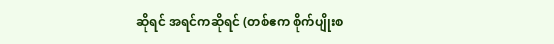ဆိုရင် အရင်ကဆိုရင် (တစ်ဧက စိုက်ပျိုးစ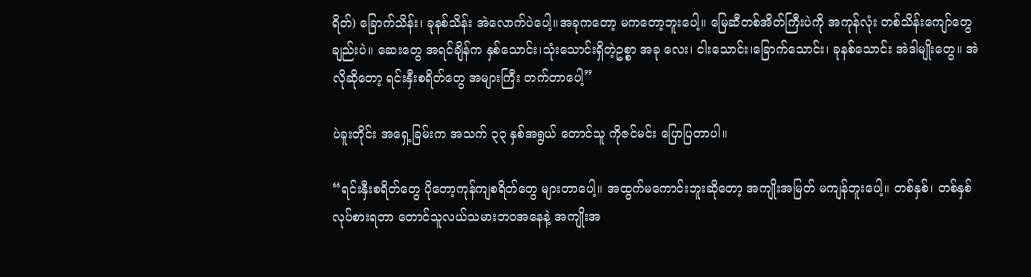ရိတ်) ခြောက်သိန်း၊ ခုနစ်သိန်း အဲလောက်ပဲပေါ့။အခုကတော့ မကတော့ဘူးပေါ့။ မြေဆီတစ်အိတ်ကြီးပဲကို အကုန်လုံး တစ်သိန်းကျော်တွေချည်းပဲ။ ဆေးတွေ အရင်ချိန်က နှစ်သောင်း၊သုံးသောင်းရှိတဲ့ဥစ္စာ အခု လေး၊ ငါးသောင်း၊ခြောက်သောင်း၊ ခုနစ်သောင်း အဲဒါမျိုးတွေ။ အဲလိုဆိုတော့ ရင်းနှီးစရိတ်တွေ အများကြီး တက်တာပေါ့”

ပဲခူးတိုင်း အရှေ့ခြမ်းက အသက် ၃၃ နှစ်အရွယ် တောင်သူ ကိုဇင်မင်း ပြောပြတာပါ။

“ရင်းနှီးစရိတ်တွေ ပိုတော့ကုန်ကျစရိတ်တွေ များတာပေါ့။ အထွက်မကောင်းဘူးဆိုတော့ အကျိုးအမြတ် မကျန်ဘူးပေါ့။ တစ်နှစ်၊ တစ်နှစ်လုပ်စားရတာ တောင်သူလယ်သမားဘဝအနေနဲ့ အကျိုးအ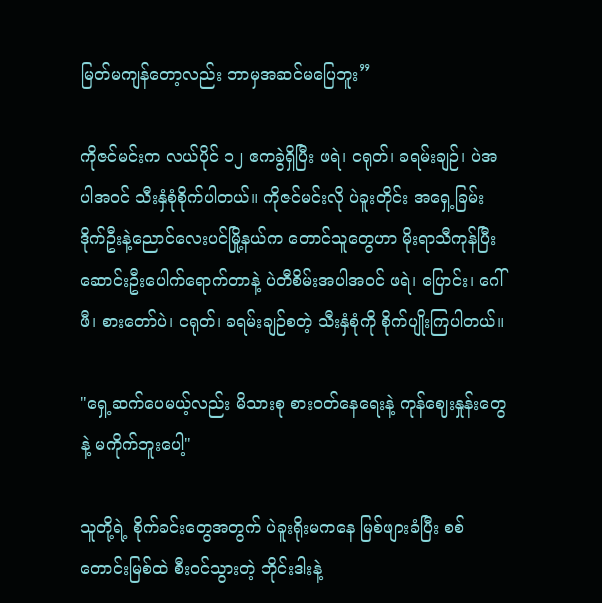မြတ်မကျန်တော့လည်း ဘာမှအဆင်မပြေဘူး”

ကိုဇင်မင်းက လယ်ပိုင် ၁၂ ဧကခွဲရှိပြီး ဖရဲ၊ ငရုတ်၊ ခရမ်းချဉ်၊ ပဲအပါအဝင် သီးနှံစုံစိုက်ပါတယ်။ ကိုဇင်မင်းလို ပဲခူးတိုင်း အရှေ့ခြမ်း ဒိုက်ဦးနဲ့ညောင်လေးပင်မြို့နယ်က တောင်သူတွေဟာ မိုးရာသီကုန်ပြီး ဆောင်းဦးပေါက်ရောက်တာနဲ့ ပဲတီစိမ်းအပါအဝင် ဖရဲ၊ ပြောင်း၊ ဂေါ်ဖီ၊ စားတော်ပဲ၊ ငရုတ်၊ ခရမ်းချဉ်စတဲ့ သီးနှံစုံကို စိုက်ပျိုးကြပါတယ်။

"ရှေ့ဆက်ပေမယ့်လည်း မိသားစု စားဝတ်နေရေးနဲ့ ကုန်ဈေးနှုန်းတွေနဲ့ မကိုက်ဘူးပေါ့"

သူတို့ရဲ့ စိုက်ခင်းတွေအတွက် ပဲခူးရိုးမကနေ မြစ်ဖျားခံပြီး စစ်တောင်းမြစ်ထဲ စီးဝင်သွားတဲ့ ဘိုင်းဒါးနဲ့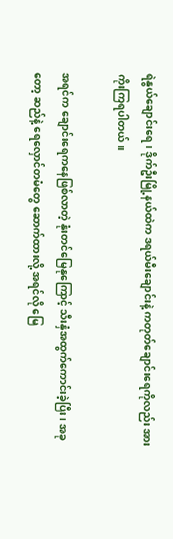ရဲနွယ်ချောင်းရေ၊ ဒိုက်ဦးမြို့နယ်ထဲက ဒရယ်မီးချောင်းနဲ့ ကတုတ်ချောင်းရေကိုလည်း အားကိုးကြရပါတယ်။

အရင်က ချောင်းရေကနေဖြစ်လာတဲ့ နုံးတင်မြေနုကြောင့် သီးနှံအထွက်ကောင်းခဲ့ပြီး၊ အခုတော့ ဆည်နဲ့ ရေလှောင်တမံတွေ ဆောက်ထားလို့ အရင်လို မြေ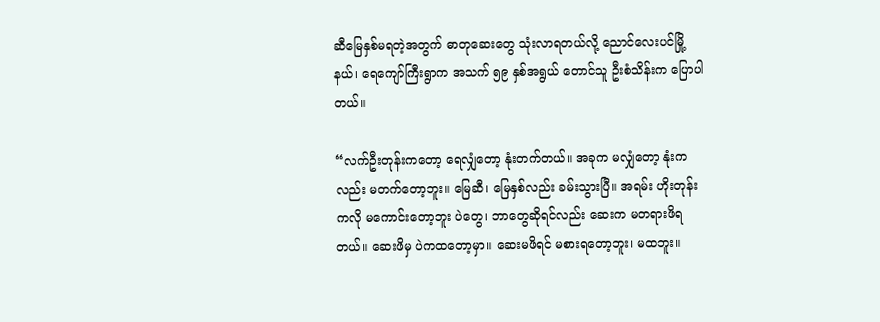ဆီမြေနှစ်မရတဲ့အတွက် ဓာတုဆေးတွေ သုံးလာရတယ်လို့ ညောင်လေးပင်မြို့နယ်၊ ရေကျော်ကြီးရွာက အသက် ၅၉ နှစ်အရွယ် တောင်သူ ဦးစံသိန်းက ပြောပါတယ်။

“လက်ဦးတုန်းကတော့ ရေလျှံတော့ နုံးတက်တယ်။ အခုက မလျှံတော့ နုံးကလည်း မတက်တော့ဘူး။ မြေဆီ၊ မြေနှစ်လည်း ခမ်းသွားပြီ။ အရမ်း ဟိုးတုန်းကလို မကောင်းတော့ဘူး ပဲတွေ၊ ဘာတွေဆိုရင်လည်း ဆေးက မတရားဖိရတယ်။ ဆေးဖိမှ ပဲကထတော့မှာ။ ဆေးမဖိရင် မစားရတော့ဘူး၊ မထဘူး။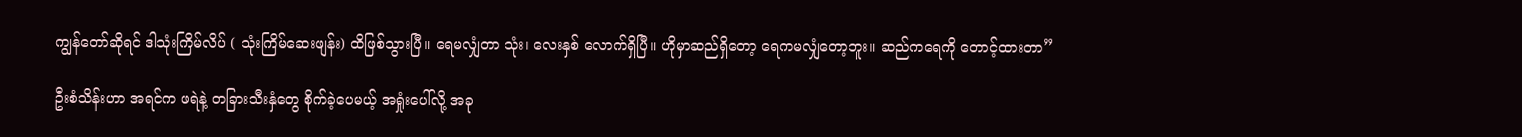ကျွန်တော်ဆိုရင် ဒါသုံးကြိမ်လိပ် ( သုံးကြိမ်ဆေးဖျန်း) ထိဖြစ်သွားပြီ။ ရေမလျှံတာ သုံး၊ လေးနှစ် လောက်ရှိပြီ။ ဟိုမှာဆည်ရှိတော့ ရေကမလျှံတော့ဘူး။ ဆည်ကရေကို တောင့်ထားတာ”

ဦးစံသိန်းဟာ အရင်က ဖရဲနဲ့ တခြားသီးနှံတွေ စိုက်ခဲ့ပေမယ့် အရှုံးပေါ်လို့ အခု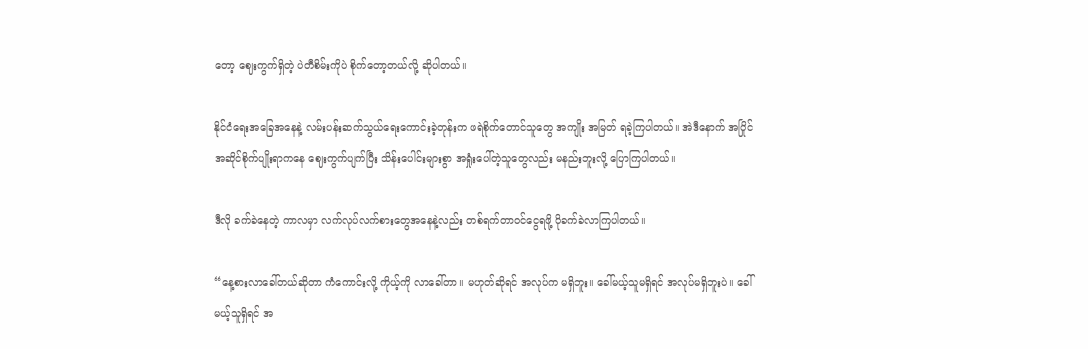တော့ ဈေးကွက်ရှိတဲ့ ပဲတီစိမ်းကိုပဲ စိုက်တော့တယ်လို့ ဆိုပါတယ်။

နိုင်ငံရေးအခြေအနေနဲ့ လမ်းပန်းဆက်သွယ်ရေးကောင်းခဲ့တုန်းက ဖရဲစိုက်တောင်သူတွေ အကျိုး အမြတ် ရခဲ့ကြပါတယ်။ အဲဒီနောက် အပြိုင်အဆိုင်စိုက်ပျိုးရာကနေ ဈေးကွက်ပျက်ပြီး သိန်းပေါင်းများစွာ အရှုံးပေါ်တဲ့သူတွေလည်း မနည်းဘူးလို့ ပြောကြပါတယ်။

ဒီလို ခက်ခဲနေတဲ့ ကာလမှာ လက်လုပ်လက်စားတွေအနေနဲ့လည်း တစ်ရက်တာဝင်ငွေရဖို့ ပိုခက်ခဲလာကြပါတယ်။

“နေ့စားလာခေါ်တယ်ဆိုတာ ကံကောင်းလို့ ကိုယ့်ကို လာခေါ်တာ။ မဟုတ်ဆိုရင် အလုပ်က မရှိဘူး။ ခေါ်မယ့်သူမရှိရင် အလုပ်မရှိဘူးပဲ။ ခေါ်မယ့်သူရှိရင် အ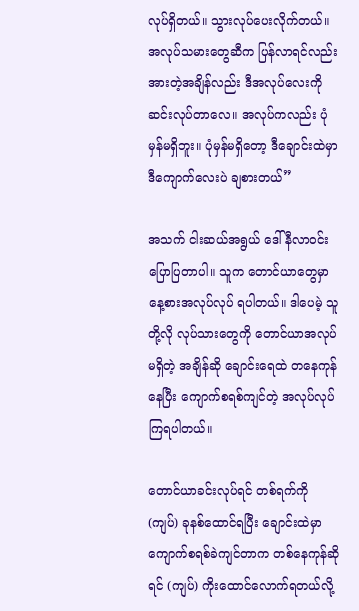လုပ်ရှိတယ်။ သွားလုပ်ပေးလိုက်တယ်။ အလုပ်သမားတွေဆီက ပြန်လာရင်လည်း အားတဲ့အချိန်လည်း ဒီအလုပ်လေးကို ဆင်းလုပ်တာလေ။ အလုပ်ကလည်း ပုံမှန်မရှိဘူး။ ပုံမှန်မရှိတော့ ဒီချောင်းထဲမှာ ဒီကျောက်လေးပဲ ချစားတယ်”

အသက် ငါးဆယ်အရွယ် ဒေါ်နီလာဝင်း ပြောပြတာပါ။ သူက တောင်ယာတွေမှာ နေ့စားအလုပ်လုပ် ရပါတယ်။ ဒါပေမဲ့ သူတို့လို လုပ်သားတွေကို တောင်ယာအလုပ်မရှိတဲ့ အချိန်ဆို ချောင်းရေထဲ တနေကုန်နေပြီး ကျောက်စရစ်ကျင်တဲ့ အလုပ်လုပ်ကြရပါတယ်။

တောင်ယာခင်းလုပ်ရင် တစ်ရက်ကို (ကျပ်) ခုနစ်ထောင်ရပြီး ချောင်းထဲမှာ ကျောက်စရစ်ခဲကျင်တာက တစ်နေကုန်ဆိုရင် (ကျပ်) ကိုးထောင်လောက်ရတယ်လို့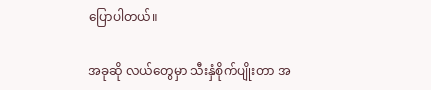ပြောပါတယ်။

အခုဆို လယ်တွေမှာ သီးနှံစိုက်ပျိုးတာ အ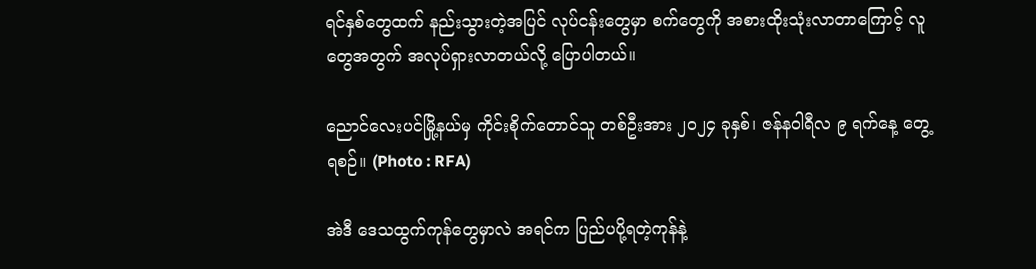ရင်နှစ်တွေထက် နည်းသွားတဲ့အပြင် လုပ်ငန်းတွေမှာ စက်တွေကို အစားထိုးသုံးလာတာကြောင့် လူတွေအတွက် အလုပ်ရှားလာတယ်လို့ ပြောပါတယ်။

ညောင်လေးပင်မြို့နယ်မှ ကိုင်းစိုက်တောင်သူ တစ်ဦးအား ၂၀၂၄ ခုနှစ်၊ ဇန်နဝါရီလ ၉ ရက်နေ့ တွေ့ရစဉ်။ (Photo : RFA)

အဲဒီ ဒေသထွက်ကုန်တွေမှာလဲ အရင်က ပြည်ပပို့ရတဲ့ကုန်နဲ့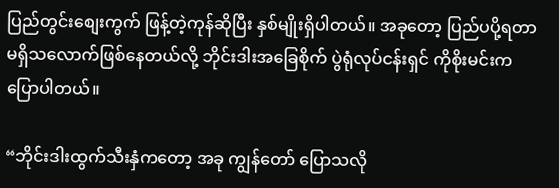ပြည်တွင်းစျေးကွက် ဖြန့်တဲ့ကုန်ဆိုပြီး နှစ်မျိုးရှိပါတယ်။ အခုတော့ ပြည်ပပို့ရတာ မရှိသလောက်ဖြစ်နေတယ်လို့ ဘိုင်းဒါးအခြေစိုက် ပွဲရုံလုပ်ငန်းရှင် ကိုစိုးမင်းက ပြောပါတယ်။

“ဘိုင်းဒါးထွက်သီးနှံကတော့ အခု ကျွန်တော် ပြောသလို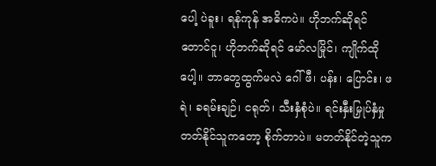ပေါ့ ပဲခူး၊ ရန်ကုန် အဓိကပဲ။ ဟိုဘက်ဆိုရင် တောင်ငူ၊ ဟိုဘက်ဆိုရင် မော်လမြိုင်၊ ကျိုက်ထိုပေါ့။ ဘာတွေထွက်မလဲ ဂေါ်ဖီ၊ ပန်း၊ ပြောင်း၊ ဖရဲ၊ ခရမ်းချဉ်၊ ငရုတ်၊ သီးနှံစုံပဲ။ ရင်းနှီးမြှုပ်နှံမှု တတ်နိုင်သူကတော့ စိုက်တာပဲ။ မတတ်နိုင်တဲ့သူက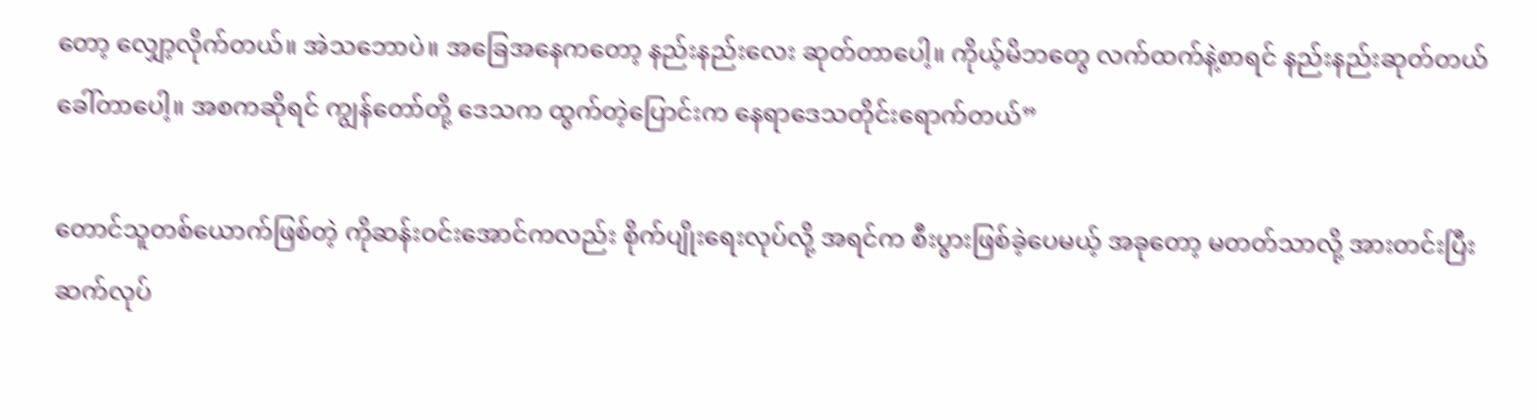တော့ လျှော့လိုက်တယ်။ အဲသဘောပဲ။ အခြေအနေကတော့ နည်းနည်းလေး ဆုတ်တာပေါ့။ ကိုယ့်မိဘတွေ လက်ထက်နဲ့စာရင် နည်းနည်းဆုတ်တယ် ခေါ်တာပေါ့။ အစကဆိုရင် ကျွန်တော်တို့ ဒေသက ထွက်တဲ့ပြောင်းက နေရာဒေသတိုင်းရောက်တယ်”

တောင်သူတစ်ယောက်ဖြစ်တဲ့ ကိုဆန်းဝင်းအောင်ကလည်း စိုက်ပျိုးရေးလုပ်လို့ အရင်က စီးပွားဖြစ်ခဲ့ပေမယ့် အခုတော့ မတတ်သာလို့ အားတင်းပြီး ဆက်လုပ်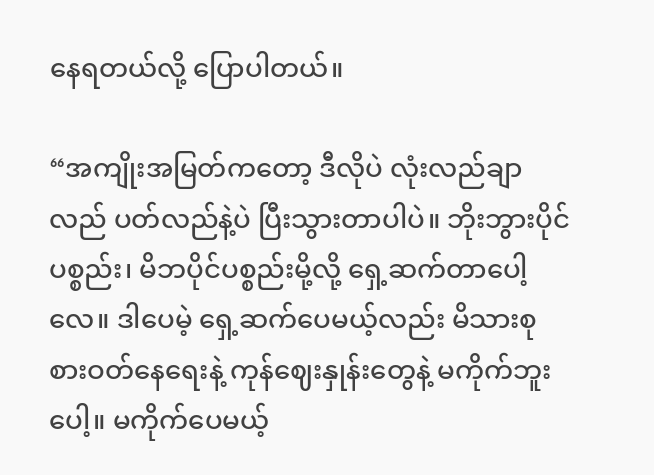နေရတယ်လို့ ပြောပါတယ်။

“အကျိုးအမြတ်ကတော့ ဒီလိုပဲ လုံးလည်ချာလည် ပတ်လည်နဲ့ပဲ ပြီးသွားတာပါပဲ။ ဘိုးဘွားပိုင်ပစ္စည်း၊ မိဘပိုင်ပစ္စည်းမို့လို့ ရှေ့ဆက်တာပေါ့လေ။ ဒါပေမဲ့ ရှေ့ဆက်ပေမယ့်လည်း မိသားစု စားဝတ်နေရေးနဲ့ ကုန်ဈေးနှုန်းတွေနဲ့ မကိုက်ဘူးပေါ့။ မကိုက်ပေမယ့်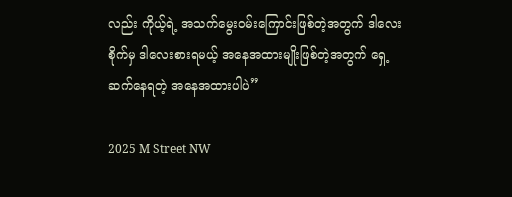လည်း ကိုယ့်ရဲ့ အသက်မွေးဝမ်းကြောင်းဖြစ်တဲ့အတွက် ဒါလေးစိုက်မှ ဒါလေးစားရမယ့် အနေအထားမျိုးဖြစ်တဲ့အတွက် ရှေ့ဆက်နေရတဲ့ အနေအထားပါပဲ”

2025 M Street NW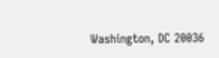Washington, DC 20036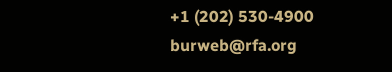+1 (202) 530-4900
burweb@rfa.org